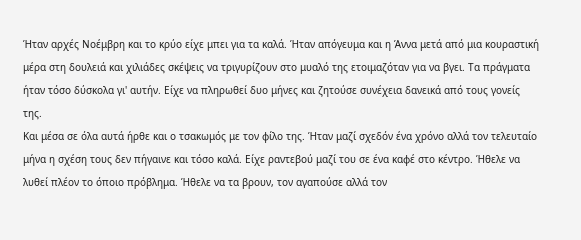Ήταν αρχές Νοέμβρη και το κρύο είχε μπει για τα καλά. Ήταν απόγευμα και η Άννα μετά από μια κουραστική μέρα στη δουλειά και χιλιάδες σκέψεις να τριγυρίζουν στο μυαλό της ετοιμαζόταν για να βγει. Τα πράγματα ήταν τόσο δύσκολα γι' αυτήν. Είχε να πληρωθεί δυο μήνες και ζητούσε συνέχεια δανεικά από τους γονείς της.
Και μέσα σε όλα αυτά ήρθε και ο τσακωμός με τον φίλο της. Ήταν μαζί σχεδόν ένα χρόνο αλλά τον τελευταίο μήνα η σχέση τους δεν πήγαινε και τόσο καλά. Είχε ραντεβού μαζί του σε ένα καφέ στο κέντρο. Ήθελε να λυθεί πλέον το όποιο πρόβλημα. Ήθελε να τα βρουν, τον αγαπούσε αλλά τον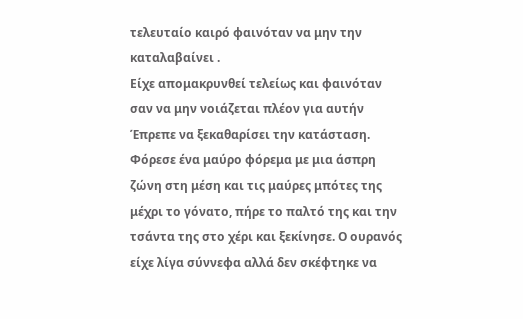τελευταίο καιρό φαινόταν να μην την καταλαβαίνει .
Είχε απομακρυνθεί τελείως και φαινόταν σαν να μην νοιάζεται πλέον για αυτήν Έπρεπε να ξεκαθαρίσει την κατάσταση.
Φόρεσε ένα μαύρο φόρεμα με μια άσπρη ζώνη στη μέση και τις μαύρες μπότες της μέχρι το γόνατο, πήρε το παλτό της και την τσάντα της στο χέρι και ξεκίνησε. Ο ουρανός είχε λίγα σύννεφα αλλά δεν σκέφτηκε να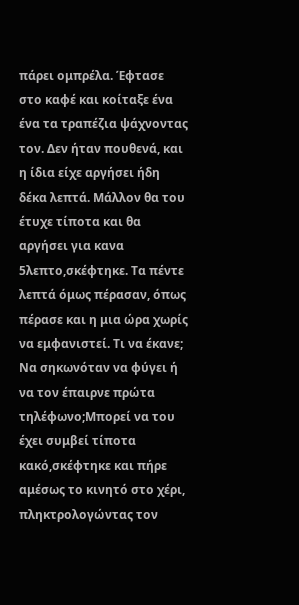πάρει ομπρέλα. Έφτασε στο καφέ και κοίταξε ένα ένα τα τραπέζια ψάχνοντας τον. Δεν ήταν πουθενά, και η ίδια είχε αργήσει ήδη δέκα λεπτά. Μάλλον θα του έτυχε τίποτα και θα αργήσει για κανα 5λεπτο,σκέφτηκε. Τα πέντε λεπτά όμως πέρασαν, όπως πέρασε και η μια ώρα χωρίς να εμφανιστεί. Τι να έκανε; Να σηκωνόταν να φύγει ή να τον έπαιρνε πρώτα τηλέφωνο;Μπορεί να του έχει συμβεί τίποτα κακό,σκέφτηκε και πήρε αμέσως το κινητό στο χέρι, πληκτρολογώντας τον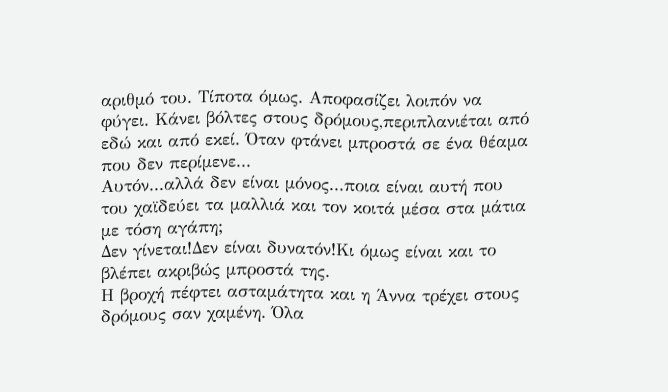αριθμό του. Τίποτα όμως. Αποφασίζει λοιπόν να φύγει. Κάνει βόλτες στους δρόμους,περιπλανιέται από εδώ και από εκεί. Όταν φτάνει μπροστά σε ένα θέαμα που δεν περίμενε...
Αυτόν...αλλά δεν είναι μόνος...ποια είναι αυτή που του χαϊδεύει τα μαλλιά και τον κοιτά μέσα στα μάτια με τόση αγάπη;
Δεν γίνεται!Δεν είναι δυνατόν!Κι όμως είναι και το βλέπει ακριβώς μπροστά της.
Η βροχή πέφτει ασταμάτητα και η Άννα τρέχει στους δρόμους σαν χαμένη. Όλα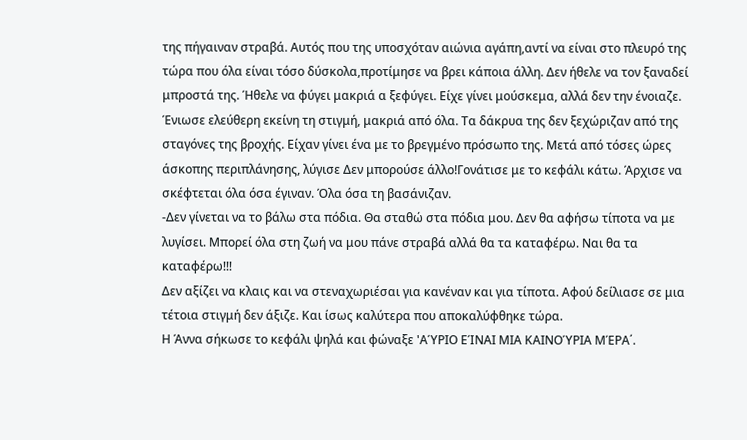της πήγαιναν στραβά. Αυτός που της υποσχόταν αιώνια αγάπη,αντί να είναι στο πλευρό της τώρα που όλα είναι τόσο δύσκολα,προτίμησε να βρει κάποια άλλη. Δεν ήθελε να τον ξαναδεί μπροστά της. Ήθελε να φύγει μακριά α ξεφύγει. Είχε γίνει μούσκεμα, αλλά δεν την ένοιαζε. Ένιωσε ελεύθερη εκείνη τη στιγμή, μακριά από όλα. Τα δάκρυα της δεν ξεχώριζαν από της σταγόνες της βροχής. Είχαν γίνει ένα με το βρεγμένο πρόσωπο της. Μετά από τόσες ώρες άσκοπης περιπλάνησης, λύγισε Δεν μπορούσε άλλο!Γονάτισε με το κεφάλι κάτω. Άρχισε να σκέφτεται όλα όσα έγιναν. Όλα όσα τη βασάνιζαν.
-Δεν γίνεται να το βάλω στα πόδια. Θα σταθώ στα πόδια μου. Δεν θα αφήσω τίποτα να με λυγίσει. Μπορεί όλα στη ζωή να μου πάνε στραβά αλλά θα τα καταφέρω. Ναι θα τα καταφέρω!!!
Δεν αξίζει να κλαις και να στεναχωριέσαι για κανέναν και για τίποτα. Αφού δείλιασε σε μια τέτοια στιγμή δεν άξιζε. Και ίσως καλύτερα που αποκαλύφθηκε τώρα.
Η Άννα σήκωσε το κεφάλι ψηλά και φώναξε 'ΑΎΡΙΟ ΕΊΝΑΙ ΜΙΑ ΚΑΙΝΟΎΡΙΑ ΜΈΡΑ΄.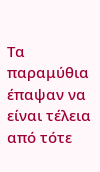Τα παραμύθια έπαψαν να είναι τέλεια από τότε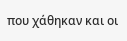που χάθηκαν και οι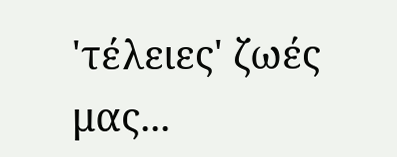'τέλειες' ζωές μας...